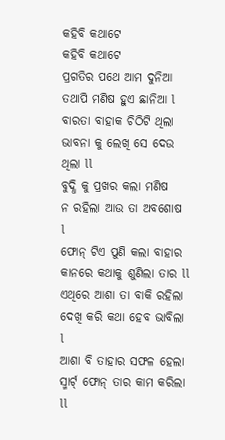କହିବି କଥାଟେ
କହିବି କଥାଟେ
ପ୍ରଗତିର ପଥେ ଆମ ଦୁନିଆ
ତଥାପି ମଣିଷ ହୁଏ ଛାନିଆ l
ବାରତା ବାହାକ ଚିଠିଟି ଥିଲା
ଭାବନା କୁ ଲେଖି ସେ ଦେଉ ଥିଲା ll
ବୁଦ୍ଧି କୁ ପ୍ରଖର କଲା ମଣିଷ
ନ ରହିଲା ଆଉ ତା ଅବଶୋଷ l
ଫୋନ୍ ଟିଏ ପୁଣି କଲା ବାହାର
କାନରେ କଥାକୁ ଶୁଣିଲା ତାର ll
ଏଥିରେ ଆଶା ତା ବାକି ରହିଲା
ଦେଖି କରି କଥା ହେବ ଭାବିଲା l
ଆଶା ବି ତାହାର ସଫଳ ହେଲା
ସ୍ମାର୍ଟ୍ ଫୋନ୍ ତାର କାମ କରିଲା ll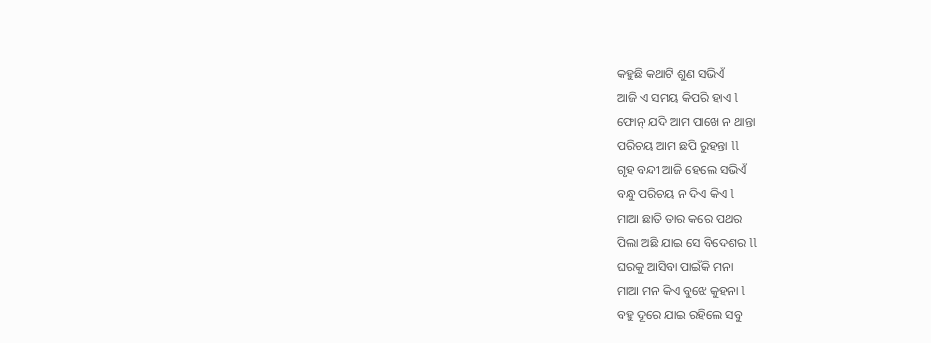କହୁଛି କଥାଟି ଶୁଣ ସଭିଏଁ
ଆଜି ଏ ସମୟ କିପରି ହାଏ l
ଫୋନ୍ ଯଦି ଆମ ପାଖେ ନ ଥାନ୍ତା
ପରିଚୟ ଆମ ଛପି ରୁହନ୍ତା ll
ଗୃହ ବନ୍ଦୀ ଆଜି ହେଲେ ସଭିଏଁ
ବନ୍ଧୁ ପରିଚୟ ନ ଦିଏ କିଏ l
ମାଆ ଛାତି ତାର କରେ ପଥର
ପିଲା ଅଛି ଯାଇ ସେ ବିଦେଶର ll
ଘରକୁ ଆସିବା ପାଇଁକି ମନା
ମାଆ ମନ କିଏ ବୁଝେ କୁହନା l
ବହୁ ଦୂରେ ଯାଇ ରହିଲେ ସବୁ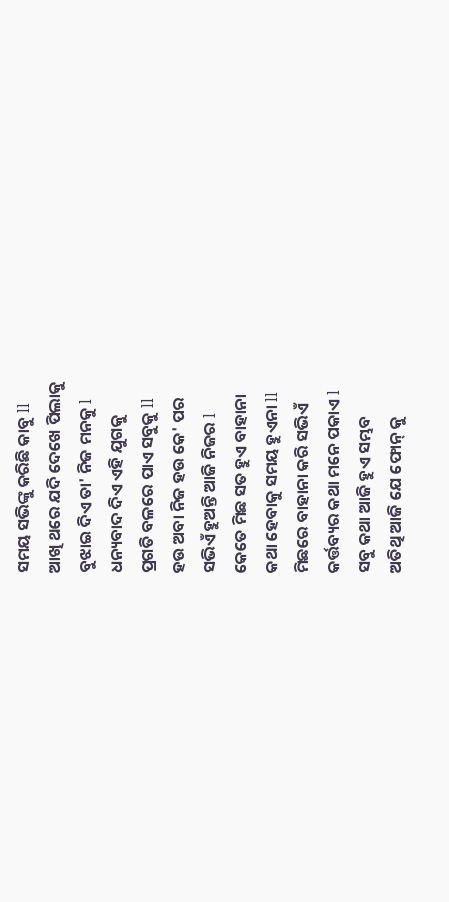ସମୟ ସଭିଙ୍କୁ କରିଛି କାବୁ ll
ଆଖି ଥରେ ଯଦି ଦେଖେ ପିଲାକୁ
ବୁଝାଇ ଦିଏ ତା' ନିଜ ମନକୁ l
ଧନ୍ୟବାଦ ଦିଏ ଏହି ଯୁଗକୁ
ପ୍ରଗତି ବଳରେ ପାଏ ସବୁକୁ ll
ହଉ ଅବା ନିଜ ହଉ କେ' ପର
ସଭିଏଁ ହୁଅନ୍ତି ଆଜି ନିଜର l
କେତେ ମିଛ ସତ ହୁଏ ବାହାନା
କଥା ହେବାକୁ ସମୟ ହୁଏନା ll
ମିଛରେ ବାହାନା କରି ସଭିଏଁ
କର୍ତ୍ତବ୍ୟର କଥା ମନେ ପକାଏ l
ସବୁ କଥା ଆଜି ହୁଏ ସମ୍ଭବ
ଅତିଥି ଆଜି ଯେ ଫୋନ୍ କୁ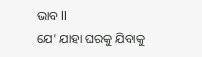ଭାବ ll
ଯେ' ଯାହା ଘରକୁ ଯିବାକୁ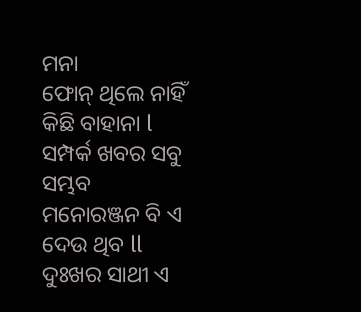ମନା
ଫୋନ୍ ଥିଲେ ନାହିଁ କିଛି ବାହାନା l
ସମ୍ପର୍କ ଖବର ସବୁ ସମ୍ଭବ
ମନୋରଞ୍ଜନ ବି ଏ ଦେଉ ଥିବ ll
ଦୁଃଖର ସାଥୀ ଏ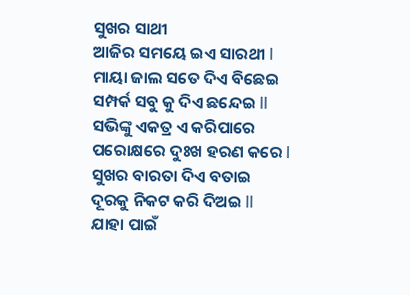ସୁଖର ସାଥୀ
ଆଜିର ସମୟେ ଇଏ ସାରଥୀ l
ମାୟା ଜାଲ ସତେ ଦିଏ ବିଛେଇ
ସମ୍ପର୍କ ସବୁ କୁ ଦିଏ ଛନ୍ଦେଇ ll
ସଭିଙ୍କୁ ଏକତ୍ର ଏ କରିପାରେ
ପରୋକ୍ଷରେ ଦୁଃଖ ହରଣ କରେ l
ସୁଖର ବାରତା ଦିଏ ବତାଇ
ଦୂରକୁ ନିକଟ କରି ଦିଅଇ ll
ଯାହା ପାଇଁ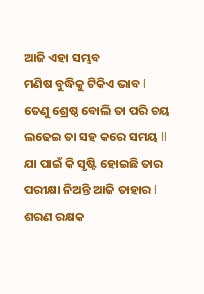ଆଜି ଏହା ସମ୍ଭବ
ମଣିଷ ବୁଦ୍ଧିକୁ ଟିକିଏ ଭାବ l
ତେଣୁ ଶ୍ରେଷ୍ଠ ବୋଲି ତା ପରି ଚୟ
ଲଢେଇ ତା ସହ କରେ ସମୟ ll
ଯା ପାଇଁ କି ସୃଷ୍ଟି ହୋଇଛି ତାର
ପରୀକ୍ଷା ନିଅନ୍ତି ଆଜି ତାହାର l
ଶରଣ ରକ୍ଷକ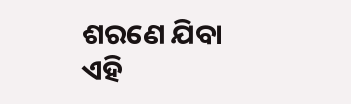ଶରଣେ ଯିବା
ଏହି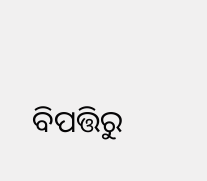ବିପତ୍ତିରୁ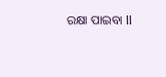ରକ୍ଷା ପାଇବା ll